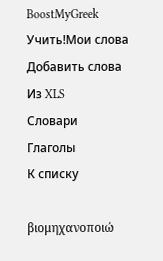BoostMyGreek
Учить!Мои слова
Добавить слова
Из XLS
Словари
Глаголы
К списку

βιομηχανοποιώ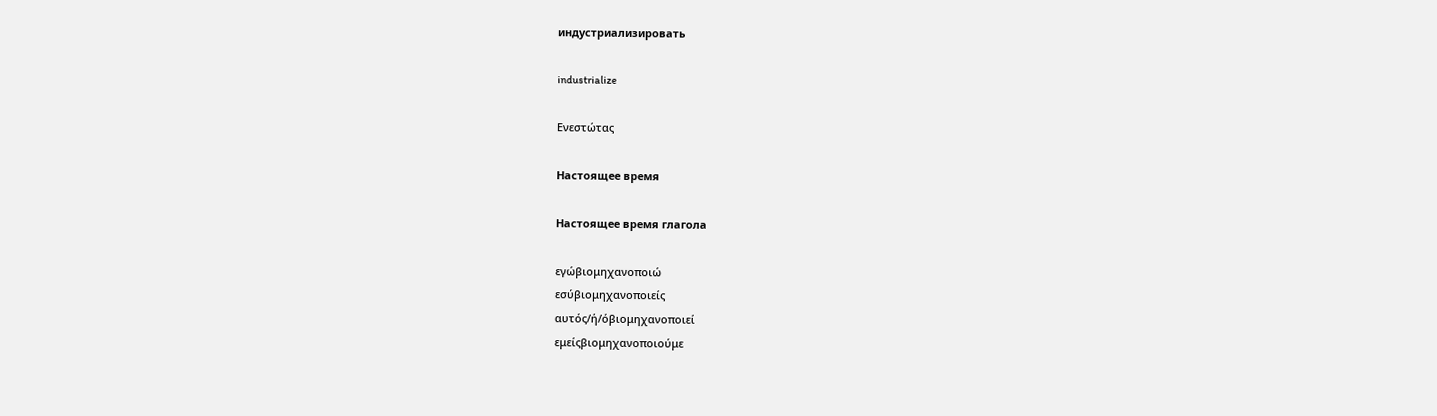индустриализировать

industrialize

Ενεστώτας

Настоящее время

Настоящее время глагола

εγώβιομηχανοποιώ
εσύβιομηχανοποιείς
αυτός/ή/όβιομηχανοποιεί
εμείςβιομηχανοποιούμε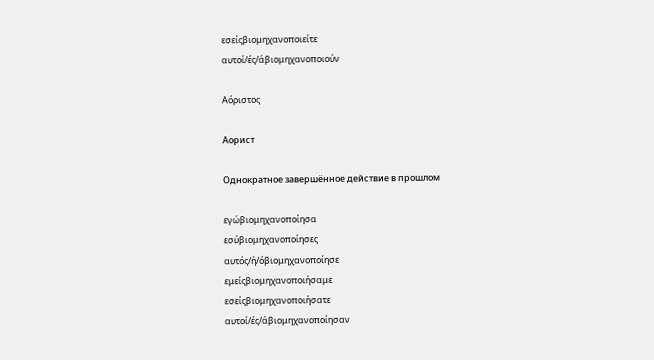εσείςβιομηχανοποιείτε
αυτοί/ές/άβιομηχανοποιούν

Αόριστος

Аорист

Однократное завершённое действие в прошлом

εγώβιομηχανοποίησα
εσύβιομηχανοποίησες
αυτός/ή/όβιομηχανοποίησε
εμείςβιομηχανοποιήσαμε
εσείςβιομηχανοποιήσατε
αυτοί/ές/άβιομηχανοποίησαν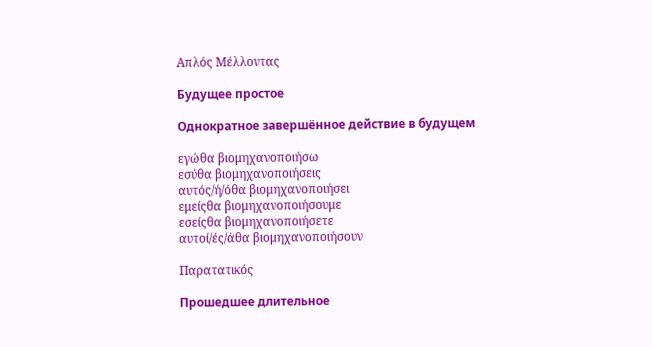Απλός Μέλλοντας

Будущее простое

Однократное завершённое действие в будущем

εγώθα βιομηχανοποιήσω
εσύθα βιομηχανοποιήσεις
αυτός/ή/όθα βιομηχανοποιήσει
εμείςθα βιομηχανοποιήσουμε
εσείςθα βιομηχανοποιήσετε
αυτοί/ές/άθα βιομηχανοποιήσουν

Παρατατικός

Прошедшее длительное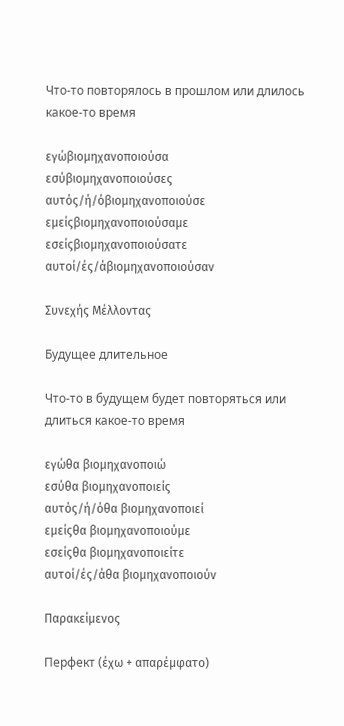Что-то повторялось в прошлом или длилось какое-то время

εγώβιομηχανοποιούσα
εσύβιομηχανοποιούσες
αυτός/ή/όβιομηχανοποιούσε
εμείςβιομηχανοποιούσαμε
εσείςβιομηχανοποιούσατε
αυτοί/ές/άβιομηχανοποιούσαν

Συνεχής Μέλλοντας

Будущее длительное

Что-то в будущем будет повторяться или длиться какое-то время

εγώθα βιομηχανοποιώ
εσύθα βιομηχανοποιείς
αυτός/ή/όθα βιομηχανοποιεί
εμείςθα βιομηχανοποιούμε
εσείςθα βιομηχανοποιείτε
αυτοί/ές/άθα βιομηχανοποιούν

Παρακείμενος

Перфект (έχω + απαρέμφατο)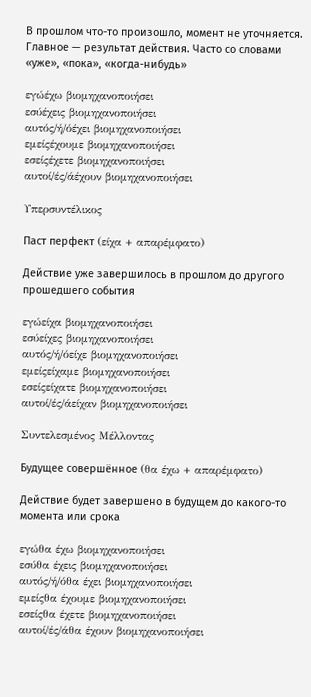В прошлом что-то произошло, момент не уточняется. Главное — результат действия. Часто со словами «уже», «пока», «когда-нибудь»

εγώέχω βιομηχανοποιήσει
εσύέχεις βιομηχανοποιήσει
αυτός/ή/όέχει βιομηχανοποιήσει
εμείςέχουμε βιομηχανοποιήσει
εσείςέχετε βιομηχανοποιήσει
αυτοί/ές/άέχουν βιομηχανοποιήσει

Υπερσυντέλικος

Паст перфект (είχα + απαρέμφατο)

Действие уже завершилось в прошлом до другого прошедшего события

εγώείχα βιομηχανοποιήσει
εσύείχες βιομηχανοποιήσει
αυτός/ή/όείχε βιομηχανοποιήσει
εμείςείχαμε βιομηχανοποιήσει
εσείςείχατε βιομηχανοποιήσει
αυτοί/ές/άείχαν βιομηχανοποιήσει

Συντελεσμένος Μέλλοντας

Будущее совершённое (θα έχω + απαρέμφατο)

Действие будет завершено в будущем до какого-то момента или срока

εγώθα έχω βιομηχανοποιήσει
εσύθα έχεις βιομηχανοποιήσει
αυτός/ή/όθα έχει βιομηχανοποιήσει
εμείςθα έχουμε βιομηχανοποιήσει
εσείςθα έχετε βιομηχανοποιήσει
αυτοί/ές/άθα έχουν βιομηχανοποιήσει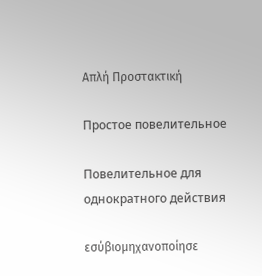Απλή Προστακτική

Простое повелительное

Повелительное для однократного действия

εσύβιομηχανοποίησε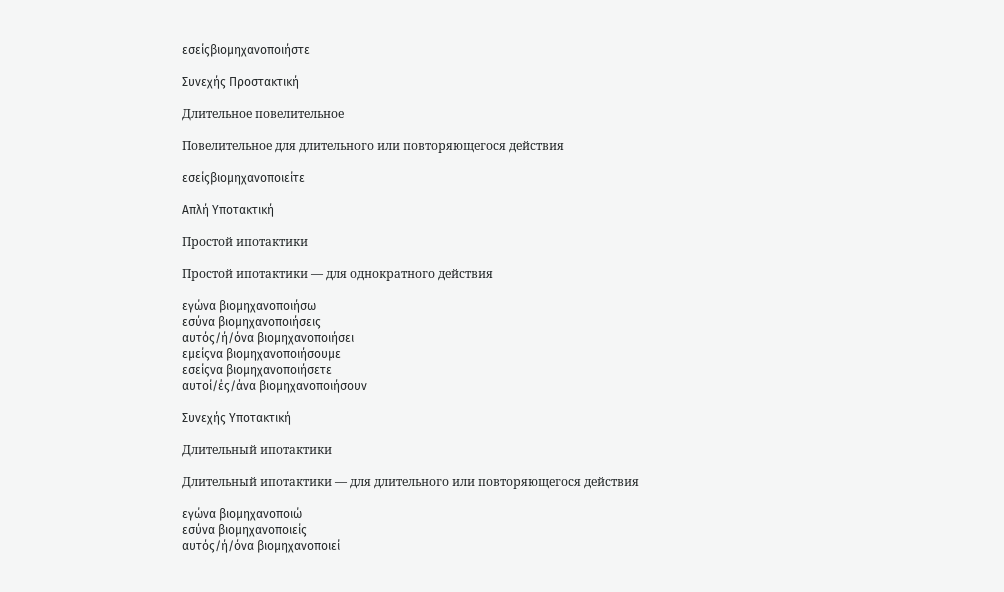εσείςβιομηχανοποιήστε

Συνεχής Προστακτική

Длительное повелительное

Повелительное для длительного или повторяющегося действия

εσείςβιομηχανοποιείτε

Απλή Υποτακτική

Простой ипотактики

Простой ипотактики — для однократного действия

εγώνα βιομηχανοποιήσω
εσύνα βιομηχανοποιήσεις
αυτός/ή/όνα βιομηχανοποιήσει
εμείςνα βιομηχανοποιήσουμε
εσείςνα βιομηχανοποιήσετε
αυτοί/ές/άνα βιομηχανοποιήσουν

Συνεχής Υποτακτική

Длительный ипотактики

Длительный ипотактики — для длительного или повторяющегося действия

εγώνα βιομηχανοποιώ
εσύνα βιομηχανοποιείς
αυτός/ή/όνα βιομηχανοποιεί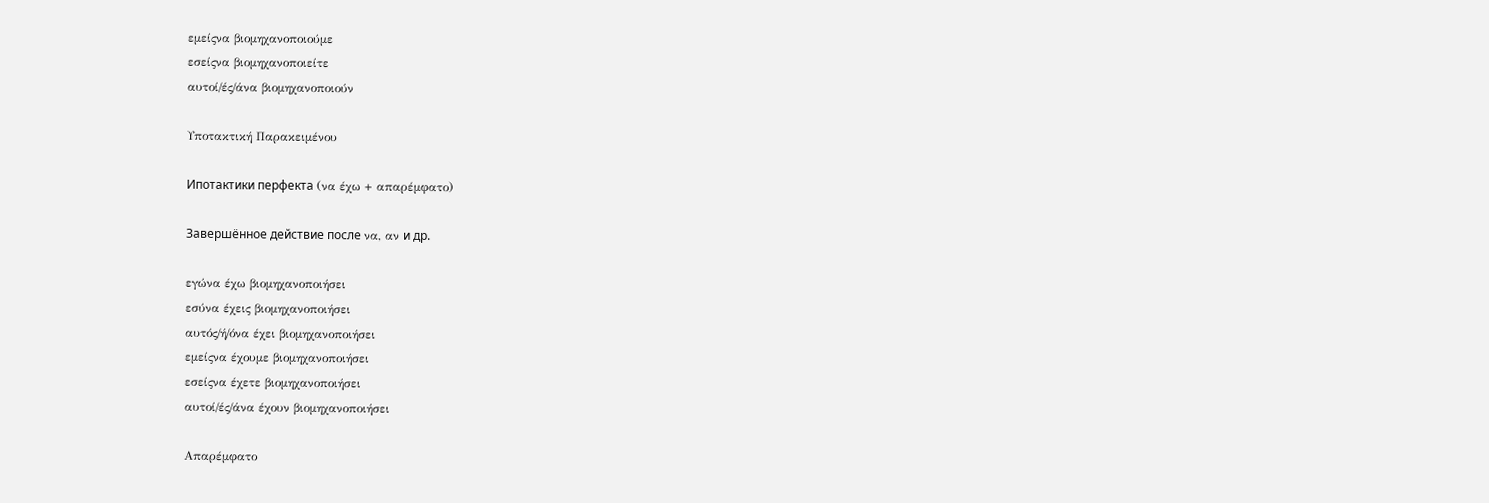εμείςνα βιομηχανοποιούμε
εσείςνα βιομηχανοποιείτε
αυτοί/ές/άνα βιομηχανοποιούν

Υποτακτική Παρακειμένου

Ипотактики перфекта (να έχω + απαρέμφατο)

Завершённое действие после να, αν и др.

εγώνα έχω βιομηχανοποιήσει
εσύνα έχεις βιομηχανοποιήσει
αυτός/ή/όνα έχει βιομηχανοποιήσει
εμείςνα έχουμε βιομηχανοποιήσει
εσείςνα έχετε βιομηχανοποιήσει
αυτοί/ές/άνα έχουν βιομηχανοποιήσει

Απαρέμφατο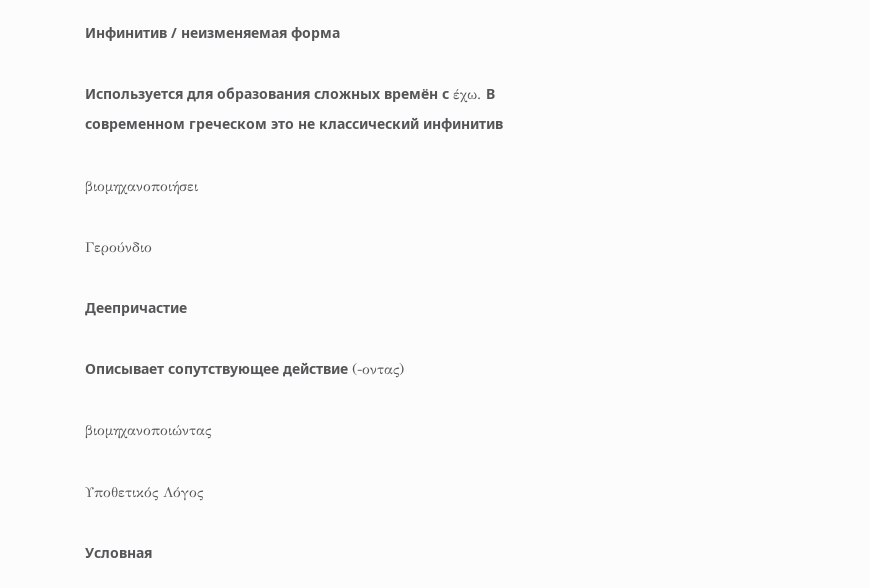Инфинитив / неизменяемая форма

Используется для образования сложных времён с έχω. В современном греческом это не классический инфинитив

βιομηχανοποιήσει

Γερούνδιο

Деепричастие

Описывает сопутствующее действие (-οντας)

βιομηχανοποιώντας

Υποθετικός Λόγος

Условная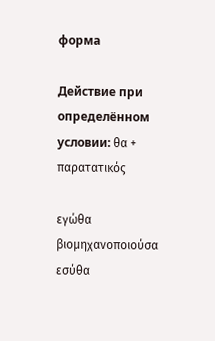форма

Действие при определённом условии: θα + παρατατικός

εγώθα βιομηχανοποιούσα
εσύθα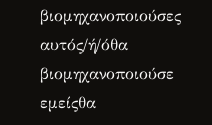βιομηχανοποιούσες
αυτός/ή/όθα βιομηχανοποιούσε
εμείςθα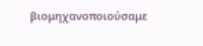βιομηχανοποιούσαμε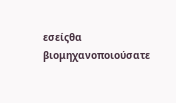εσείςθα βιομηχανοποιούσατε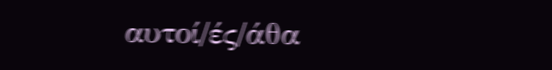αυτοί/ές/άθα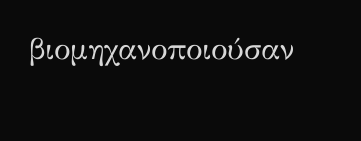βιομηχανοποιούσαν